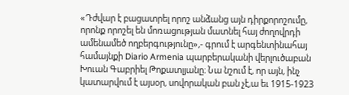«Դժվար է բացատրել որոշ անձանց այն դիրքորոշումը, որոնք որոշել են մոռացության մատնել հայ ժողովրդի ամենամեծ ողբերգությունը»,- գրում է արգենտինահայ համայնքի Diario Armenia պարբերականի վերլուծաբան Խուան Գաբրիել Թոքատլյանը։ Նա նշում է, որ այն, ինչ կատարվում է այսօր, սովորական բան չէ,ա եւ 1915-1923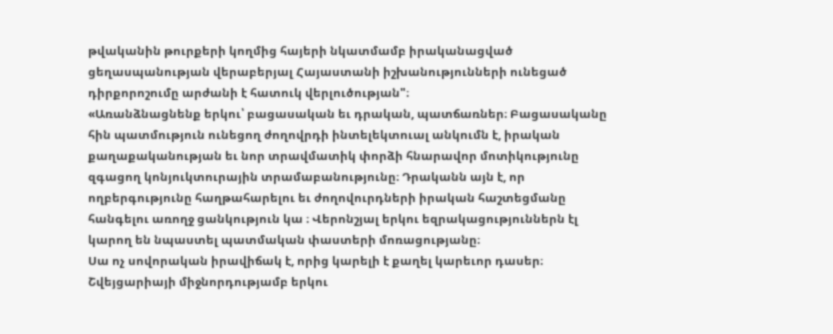թվականին թուրքերի կողմից հայերի նկատմամբ իրականացված ցեղասպանության վերաբերյալ Հայաստանի իշխանությունների ունեցած դիրքորոշումը արժանի է հատուկ վերլուծության"։
«Առանձնացնենք երկու՝ բացասական եւ դրական, պատճառներ։ Բացասականը հին պատմություն ունեցող ժողովրդի ինտելեկտուալ անկումն է, իրական քաղաքականության եւ նոր տրավմատիկ փորձի հնարավոր մոտիկությունը զգացող կոնյուկտուրային տրամաբանությունը։ Դրականն այն է, որ ողբերգությունը հաղթահարելու եւ ժողովուրդների իրական հաշտեցմանը հանգելու առողջ ցանկություն կա ։ Վերոնշյալ երկու եզրակացություններն էլ կարող են նպաստել պատմական փաստերի մոռացությանը։
Սա ոչ սովորական իրավիճակ է, որից կարելի է քաղել կարեւոր դասեր։ Շվեյցարիայի միջնորդությամբ երկու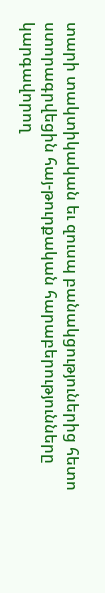տարի տակտիկական եւ զուսպ բանակցություներից հետո ստորագրվեցին հայ-թուրքական հարաբերությունները կարգավորող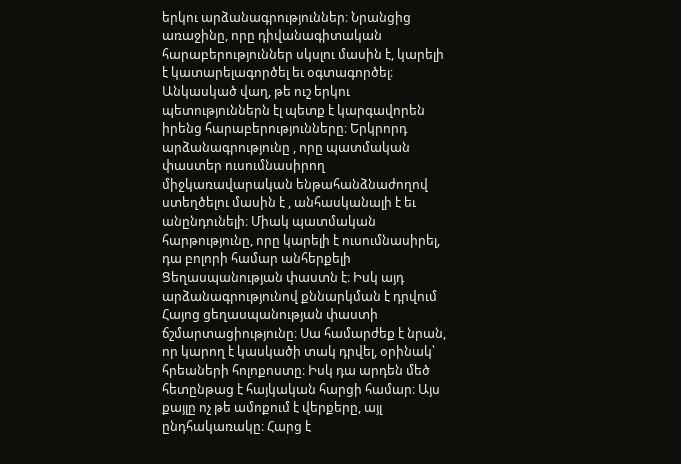երկու արձանագրություններ։ Նրանցից առաջինը, որը դիվանագիտական հարաբերություններ սկսլու մասին է, կարելի է կատարելագործել եւ օգտագործել։ Անկասկած վաղ, թե ուշ երկու պետություններն էլ պետք է կարգավորեն իրենց հարաբերությունները։ Երկրորդ արձանագրությունը , որը պատմական փաստեր ուսումնասիրող միջկառավարական ենթահանձնաժողով ստեղծելու մասին է , անհասկանալի է եւ անընդունելի։ Միակ պատմական հարթությունը, որը կարելի է ուսումնասիրել, դա բոլորի համար անհերքելի Ցեղասպանության փաստն է։ Իսկ այդ արձանագրությունով քննարկման է դրվում Հայոց ցեղասպանության փաստի ճշմարտացիությունը։ Սա համարժեք է նրան, որ կարող է կասկածի տակ դրվել, օրինակ՝ հրեաների հոլոքոստը։ Իսկ դա արդեն մեծ հետընթաց է հայկական հարցի համար։ Այս քայլը ոչ թե ամոքում է վերքերը, այլ ընդհակառակը։ Հարց է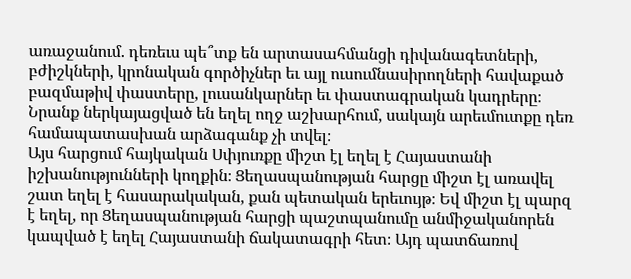առաջանում. դեռեւս պե՞տք են արտասահմանցի դիվանագետների, բժիշկների, կրոնական գործիչներ եւ այլ ուսումնասիրողների հավաքած բազմաթիվ փաստերը, լուսանկարներ եւ փաստագրական կադրերը։ Նրանք ներկայացված են եղել ողջ աշխարհում, սակայն արեւմուտքը դեռ համապատասխան արձագանք չի տվել։
Այս հարցում հայկական Սփյուռքը միշտ էլ եղել է Հայաստանի իշխանությունների կողքին։ Ցեղասպանության հարցը միշտ էլ առավել շատ եղել է հասարակական, քան պետական երեւույթ։ Եվ միշտ էլ պարզ է եղել, որ Ցեղասպանության հարցի պաշտպանումը անմիջականորեն կապված է եղել Հայաստանի ճակատագրի հետ։ Այդ պատճառով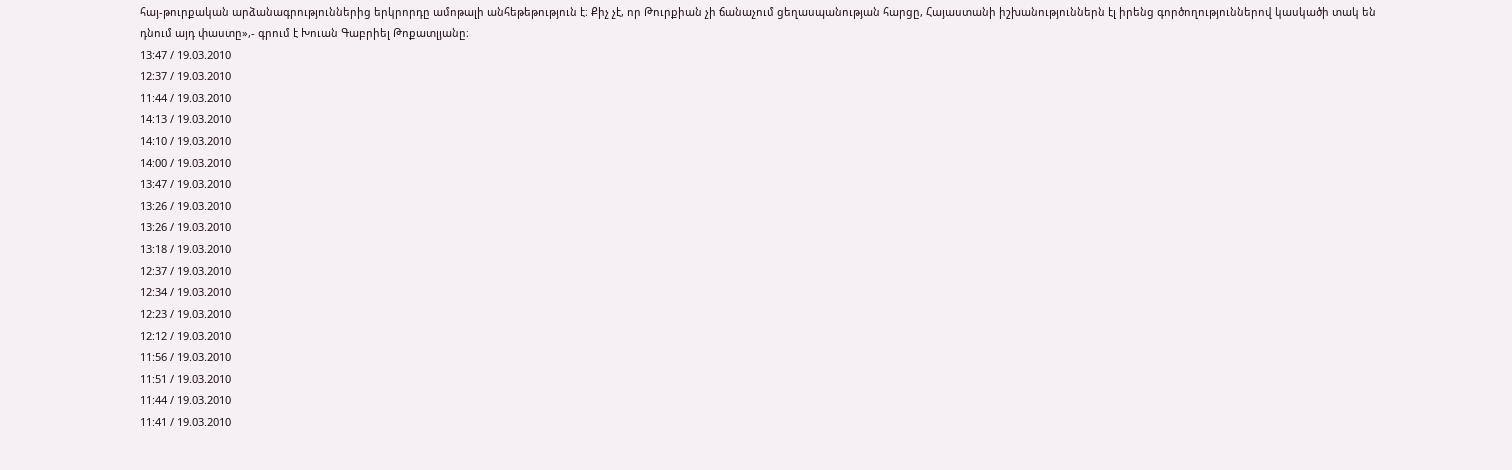հայ-թուրքական արձանագրություններից երկրորդը ամոթալի անհեթեթություն է։ Քիչ չէ, որ Թուրքիան չի ճանաչում ցեղասպանության հարցը, Հայաստանի իշխանություններն էլ իրենց գործողություններով կասկածի տակ են դնում այդ փաստը»,- գրում է Խուան Գաբրիել Թոքատլյանը։
13:47 / 19.03.2010
12:37 / 19.03.2010
11:44 / 19.03.2010
14:13 / 19.03.2010
14:10 / 19.03.2010
14:00 / 19.03.2010
13:47 / 19.03.2010
13:26 / 19.03.2010
13:26 / 19.03.2010
13:18 / 19.03.2010
12:37 / 19.03.2010
12:34 / 19.03.2010
12:23 / 19.03.2010
12:12 / 19.03.2010
11:56 / 19.03.2010
11:51 / 19.03.2010
11:44 / 19.03.2010
11:41 / 19.03.2010